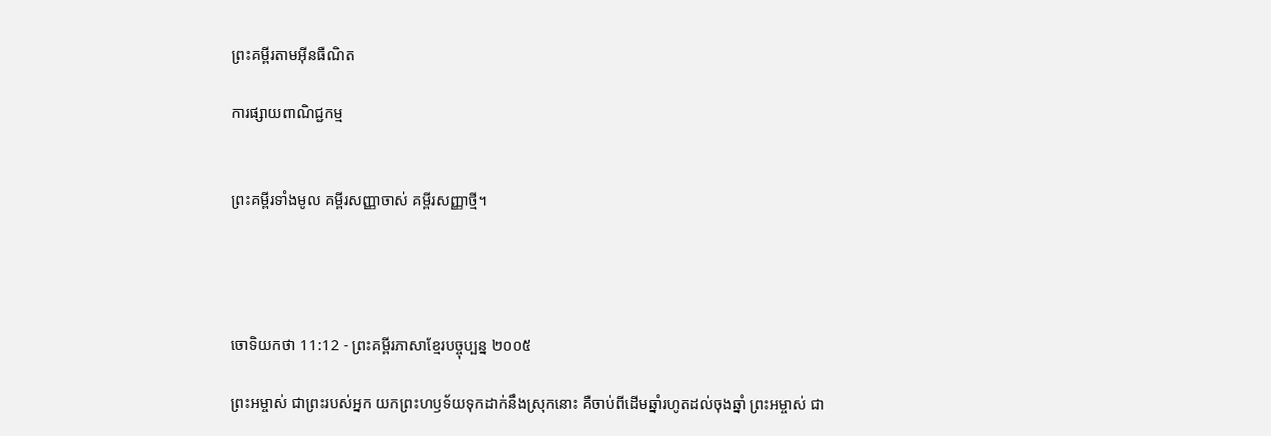ព្រះគម្ពីរតាមអ៊ីនធឺណិត

ការផ្សាយពាណិជ្ជកម្ម


ព្រះគម្ពីរទាំងមូល គម្ពីរសញ្ញាចាស់ គម្ពីរសញ្ញាថ្មី។




ចោទិយ‌កថា 11:12 - ព្រះគម្ពីរភាសាខ្មែរបច្ចុប្បន្ន ២០០៥

ព្រះ‌អម្ចាស់ ជាព្រះរបស់អ្នក យកព្រះ‌ហឫទ័យទុកដាក់នឹងស្រុកនោះ គឺចាប់ពីដើមឆ្នាំរហូតដល់ចុងឆ្នាំ ព្រះ‌អម្ចាស់ ជា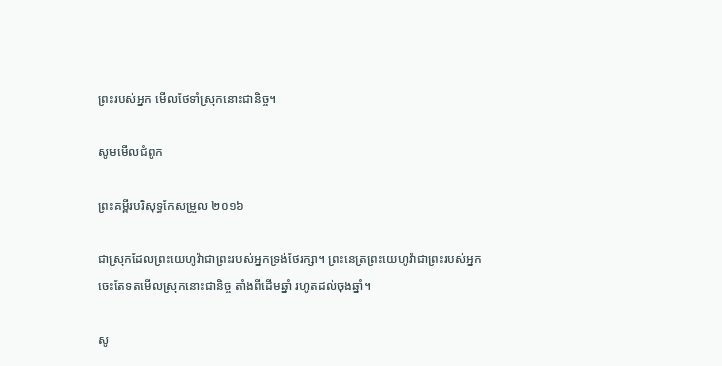ព្រះរបស់អ្នក មើលថែទាំស្រុកនោះជានិច្ច។

សូមមើលជំពូក

ព្រះគម្ពីរបរិសុទ្ធកែសម្រួល ២០១៦

ជាស្រុកដែលព្រះ‌យេហូវ៉ាជាព្រះរបស់អ្នកទ្រង់ថែរក្សា។ ព្រះ‌នេត្រព្រះ‌យេហូវ៉ាជាព្រះរបស់អ្នក ចេះតែទតមើលស្រុកនោះជានិច្ច តាំងពីដើមឆ្នាំ រហូតដល់ចុងឆ្នាំ។

សូ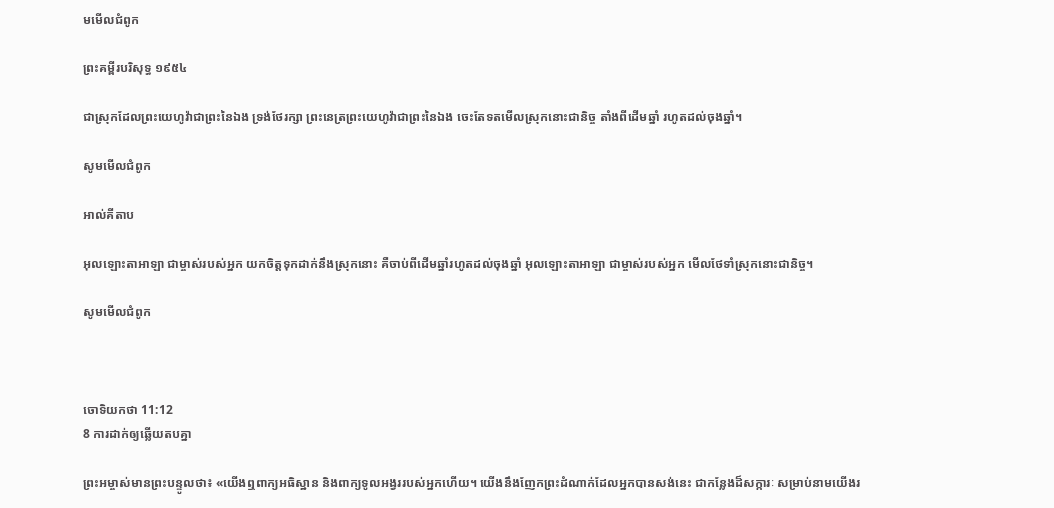មមើលជំពូក

ព្រះគម្ពីរបរិសុទ្ធ ១៩៥៤

ជាស្រុកដែលព្រះ‌យេហូវ៉ាជាព្រះនៃឯង ទ្រង់ថែរក្សា ព្រះ‌នេត្រព្រះ‌យេហូវ៉ាជាព្រះនៃឯង ចេះតែទតមើលស្រុកនោះជានិច្ច តាំងពីដើមឆ្នាំ រហូតដល់ចុងឆ្នាំ។

សូមមើលជំពូក

អាល់គីតាប

អុលឡោះ‌តាអាឡា ជាម្ចាស់របស់អ្នក យកចិត្តទុកដាក់នឹងស្រុកនោះ គឺចាប់ពីដើមឆ្នាំរហូតដល់ចុងឆ្នាំ អុលឡោះ‌តាអាឡា ជាម្ចាស់របស់អ្នក មើលថែទាំស្រុកនោះជានិច្ច។

សូមមើលជំពូក



ចោទិយ‌កថា 11:12
8 ការដាក់ឲ្យឆ្លើយតបគ្នា

ព្រះ‌អម្ចាស់មានព្រះ‌បន្ទូលថា៖ «យើងឮពាក្យអធិស្ឋាន និងពាក្យទូល‌អង្វររបស់អ្នកហើយ។ យើងនឹងញែកព្រះ‌ដំណាក់ដែលអ្នកបានសង់នេះ ជាកន្លែងដ៏សក្ការៈ សម្រាប់នាមយើងរ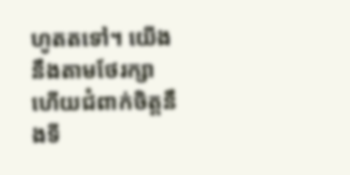ហូតតទៅ។ យើងនឹងតាមថែ‌រក្សា ហើយជំពាក់ចិត្តនឹងទី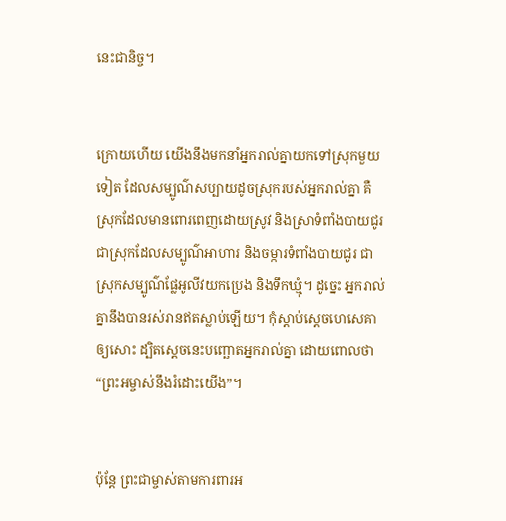នេះជានិច្ច។


ក្រោយហើយ យើងនឹងមកនាំអ្នករាល់គ្នាយកទៅស្រុកមួយទៀត ដែលសម្បូណ៌សប្បាយដូចស្រុករបស់អ្នករាល់គ្នា គឺស្រុកដែលមានពោរ‌ពេញដោយស្រូវ និងស្រាទំពាំង‌បាយជូរ ជាស្រុកដែលសម្បូណ៌អាហារ និងចម្ការទំពាំង‌បាយជូរ ជាស្រុកសម្បូណ៌ផ្លែអូលីវយកប្រេង និងទឹកឃ្មុំ។ ដូច្នេះ អ្នករាល់គ្នានឹងបានរស់រានឥតស្លាប់ឡើយ។ កុំស្ដាប់ស្ដេចហេ‌សេគាឲ្យសោះ ដ្បិតស្ដេចនេះបញ្ឆោតអ្នករាល់គ្នា ដោយពោលថា “ព្រះ‌អម្ចាស់នឹងរំដោះយើង”។


ប៉ុន្តែ ព្រះ‌ជាម្ចាស់តាមការពារអ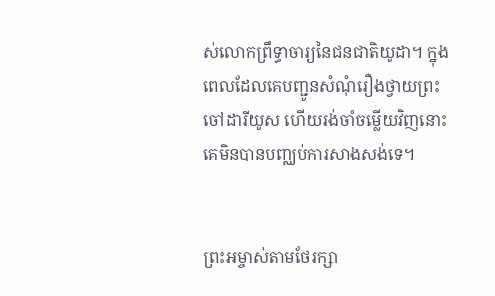ស់លោកព្រឹទ្ធា‌ចារ្យនៃជន‌ជាតិយូដា។ ក្នុងពេលដែលគេបញ្ជូនសំណុំរឿងថ្វាយព្រះចៅដារី‌យូស ហើយរង់‌ចាំចម្លើយវិញនោះ គេមិនបានបញ្ឈប់ការសាងសង់ទេ។


ព្រះ‌អម្ចាស់តាមថែ‌រក្សា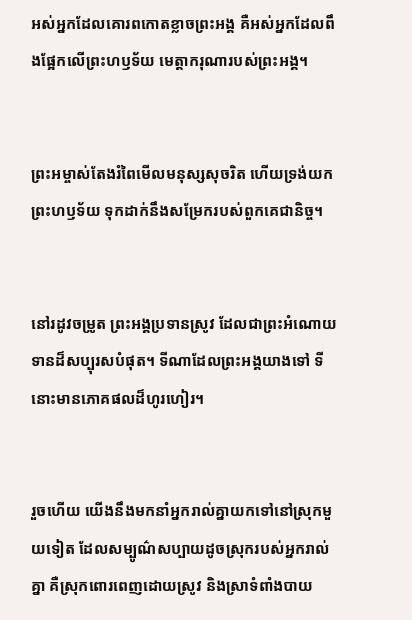អស់អ្នកដែលគោរពកោតខ្លាចព្រះអង្គ គឺអស់អ្នកដែលពឹងផ្អែកលើព្រះ‌ហឫទ័យ មេត្តា‌ករុណារបស់ព្រះអង្គ។


ព្រះ‌អម្ចាស់តែងរំពៃមើលមនុស្សសុចរិត ហើយទ្រង់យកព្រះ‌ហឫទ័យ ទុកដាក់នឹងសម្រែករបស់ពួកគេជានិច្ច។


នៅរដូវចម្រូត ព្រះអង្គប្រទានស្រូវ ដែលជាព្រះ‌អំណោយទានដ៏សប្បុរសបំផុត។ ទីណាដែលព្រះអង្គយាងទៅ ទីនោះមានភោគ‌ផលដ៏ហូរ‌ហៀរ។


រួចហើយ យើងនឹងមកនាំអ្នករាល់គ្នាយកទៅនៅស្រុកមួយទៀត ដែលសម្បូណ៌សប្បាយដូចស្រុករបស់អ្នករាល់គ្នា គឺស្រុកពោរ‌ពេញដោយស្រូវ និងស្រាទំពាំង‌បាយ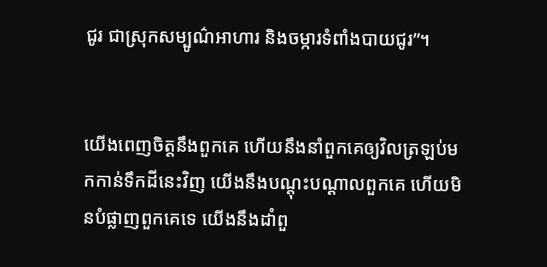ជូរ ជាស្រុកសម្បូណ៌អាហារ និងចម្ការទំពាំង‌បាយជូរ”។


យើងពេញចិត្តនឹងពួកគេ ហើយនឹងនាំពួកគេឲ្យវិលត្រឡប់មកកាន់ទឹកដីនេះវិញ យើងនឹងបណ្ដុះ‌បណ្ដាលពួកគេ ហើយមិនបំផ្លាញពួកគេទេ យើងនឹងដាំពួ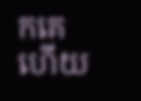កគេ ហើយ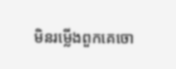មិនរម្លើងពួកគេចោ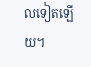លទៀតឡើយ។